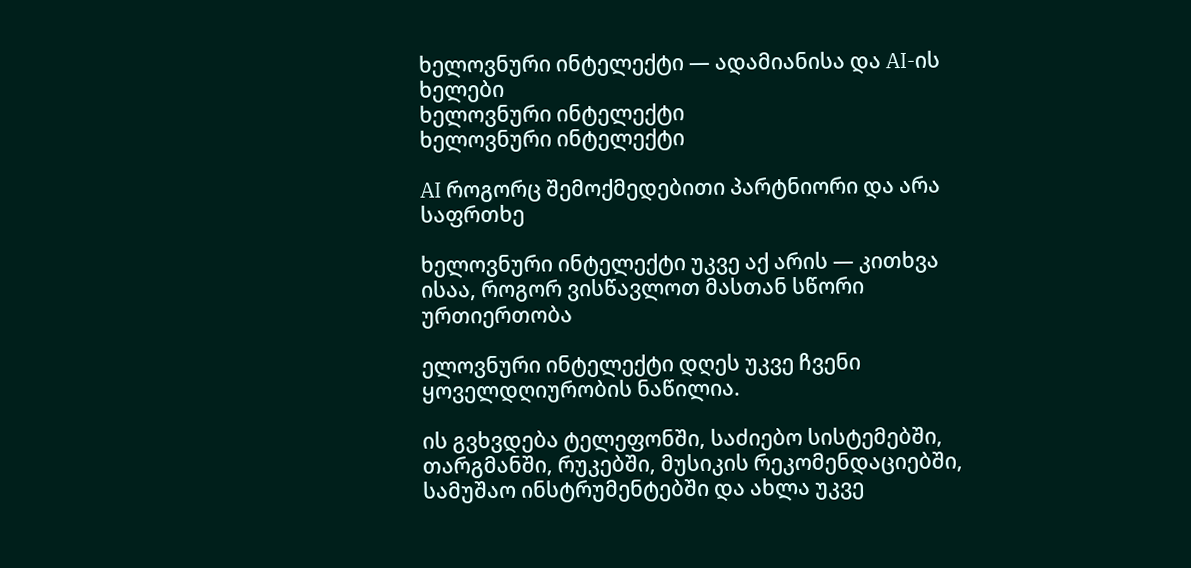ხელოვნური ინტელექტი — ადამიანისა და AI-ის ხელები
ხელოვნური ინტელექტი
ხელოვნური ინტელექტი

AI როგორც შემოქმედებითი პარტნიორი და არა საფრთხე

ხელოვნური ინტელექტი უკვე აქ არის — კითხვა ისაა, როგორ ვისწავლოთ მასთან სწორი ურთიერთობა

ელოვნური ინტელექტი დღეს უკვე ჩვენი ყოველდღიურობის ნაწილია.

ის გვხვდება ტელეფონში, საძიებო სისტემებში, თარგმანში, რუკებში, მუსიკის რეკომენდაციებში, სამუშაო ინსტრუმენტებში და ახლა უკვე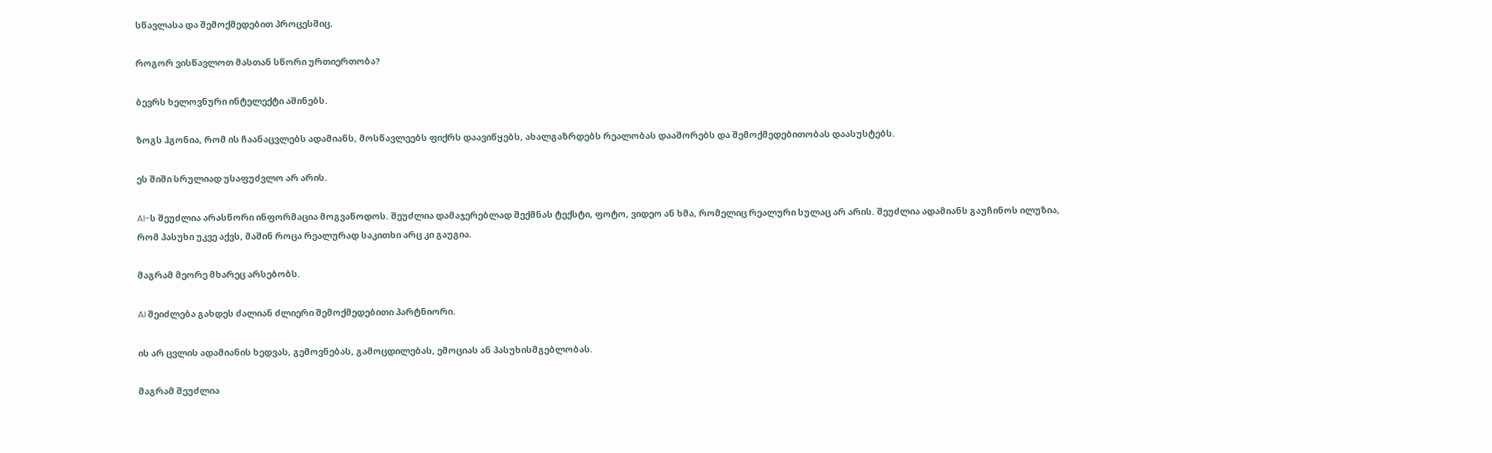სწავლასა და შემოქმედებით პროცესშიც.

როგორ ვისწავლოთ მასთან სწორი ურთიერთობა?

ბევრს ხელოვნური ინტელექტი აშინებს.

ზოგს ჰგონია, რომ ის ჩაანაცვლებს ადამიანს, მოსწავლეებს ფიქრს დაავიწყებს, ახალგაზრდებს რეალობას დააშორებს და შემოქმედებითობას დაასუსტებს.

ეს შიში სრულიად უსაფუძვლო არ არის.

AI-ს შეუძლია არასწორი ინფორმაცია მოგვაწოდოს. შეუძლია დამაჯერებლად შექმნას ტექსტი, ფოტო, ვიდეო ან ხმა, რომელიც რეალური სულაც არ არის. შეუძლია ადამიანს გაუჩინოს ილუზია, რომ პასუხი უკვე აქვს, მაშინ როცა რეალურად საკითხი არც კი გაუგია.

მაგრამ მეორე მხარეც არსებობს.

AI შეიძლება გახდეს ძალიან ძლიერი შემოქმედებითი პარტნიორი.

ის არ ცვლის ადამიანის ხედვას, გემოვნებას, გამოცდილებას, ემოციას ან პასუხისმგებლობას.

მაგრამ შეუძლია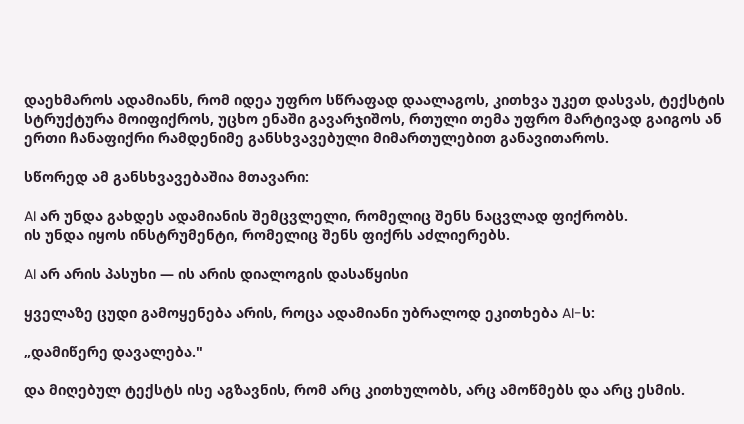დაეხმაროს ადამიანს, რომ იდეა უფრო სწრაფად დაალაგოს, კითხვა უკეთ დასვას, ტექსტის სტრუქტურა მოიფიქროს, უცხო ენაში გავარჯიშოს, რთული თემა უფრო მარტივად გაიგოს ან ერთი ჩანაფიქრი რამდენიმე განსხვავებული მიმართულებით განავითაროს.

სწორედ ამ განსხვავებაშია მთავარი:

AI არ უნდა გახდეს ადამიანის შემცვლელი, რომელიც შენს ნაცვლად ფიქრობს.
ის უნდა იყოს ინსტრუმენტი, რომელიც შენს ფიქრს აძლიერებს.

AI არ არის პასუხი — ის არის დიალოგის დასაწყისი

ყველაზე ცუდი გამოყენება არის, როცა ადამიანი უბრალოდ ეკითხება AI-ს:

„დამიწერე დავალება."

და მიღებულ ტექსტს ისე აგზავნის, რომ არც კითხულობს, არც ამოწმებს და არც ესმის.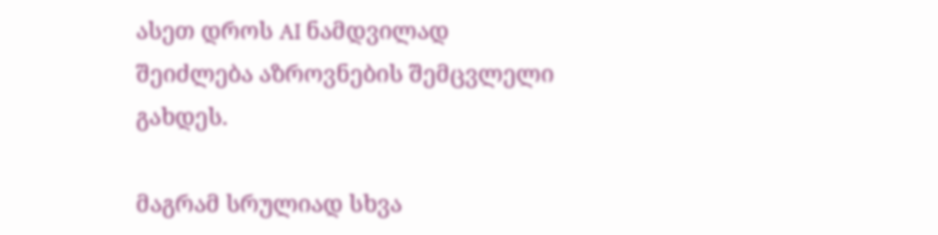ასეთ დროს AI ნამდვილად შეიძლება აზროვნების შემცვლელი გახდეს.

მაგრამ სრულიად სხვა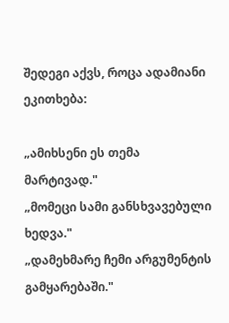შედეგი აქვს, როცა ადამიანი ეკითხება:

„ამიხსენი ეს თემა მარტივად."
„მომეცი სამი განსხვავებული ხედვა."
„დამეხმარე ჩემი არგუმენტის გამყარებაში."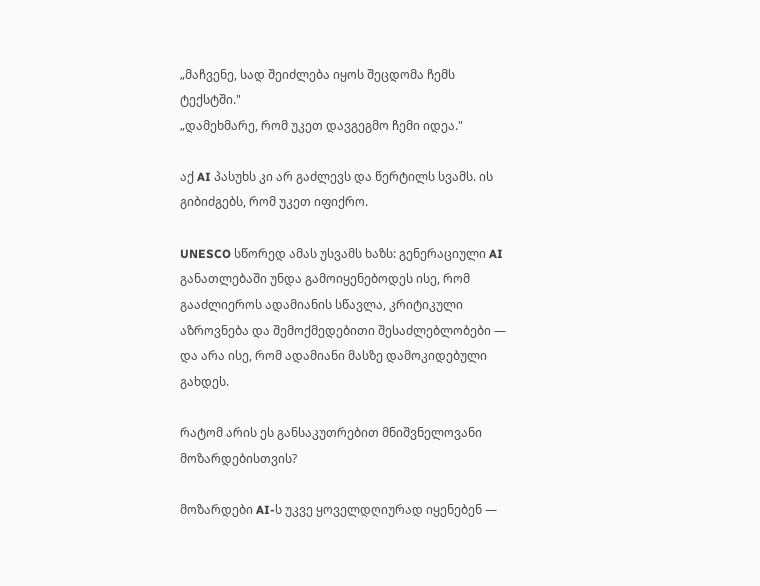„მაჩვენე, სად შეიძლება იყოს შეცდომა ჩემს ტექსტში."
„დამეხმარე, რომ უკეთ დავგეგმო ჩემი იდეა."

აქ AI პასუხს კი არ გაძლევს და წერტილს სვამს. ის გიბიძგებს, რომ უკეთ იფიქრო.

UNESCO სწორედ ამას უსვამს ხაზს: გენერაციული AI განათლებაში უნდა გამოიყენებოდეს ისე, რომ გააძლიეროს ადამიანის სწავლა, კრიტიკული აზროვნება და შემოქმედებითი შესაძლებლობები — და არა ისე, რომ ადამიანი მასზე დამოკიდებული გახდეს.

რატომ არის ეს განსაკუთრებით მნიშვნელოვანი მოზარდებისთვის?

მოზარდები AI-ს უკვე ყოველდღიურად იყენებენ —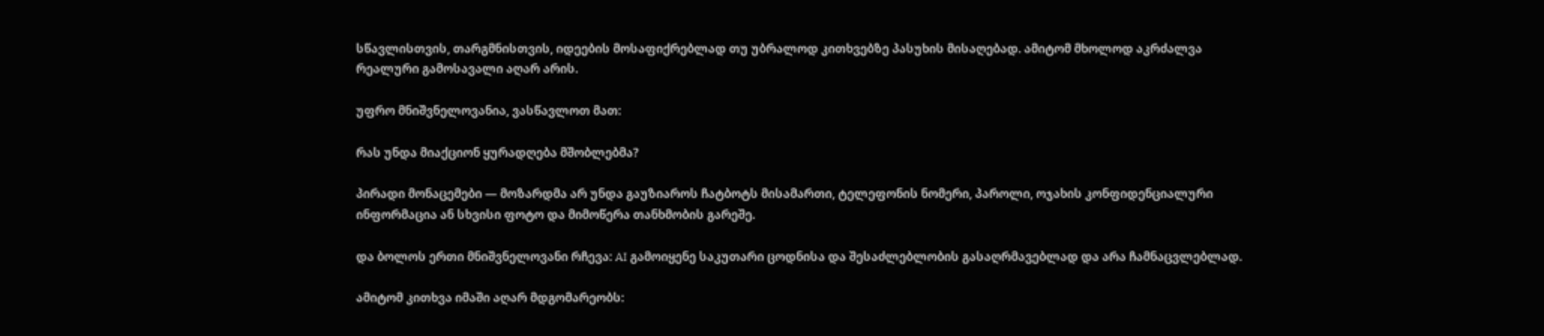სწავლისთვის, თარგმნისთვის, იდეების მოსაფიქრებლად თუ უბრალოდ კითხვებზე პასუხის მისაღებად. ამიტომ მხოლოდ აკრძალვა რეალური გამოსავალი აღარ არის.

უფრო მნიშვნელოვანია, ვასწავლოთ მათ:

რას უნდა მიაქციონ ყურადღება მშობლებმა?

პირადი მონაცემები — მოზარდმა არ უნდა გაუზიაროს ჩატბოტს მისამართი, ტელეფონის ნომერი, პაროლი, ოჯახის კონფიდენციალური ინფორმაცია ან სხვისი ფოტო და მიმოწერა თანხმობის გარეშე.

და ბოლოს ერთი მნიშვნელოვანი რჩევა: AI გამოიყენე საკუთარი ცოდნისა და შესაძლებლობის გასაღრმავებლად და არა ჩამნაცვლებლად.

ამიტომ კითხვა იმაში აღარ მდგომარეობს: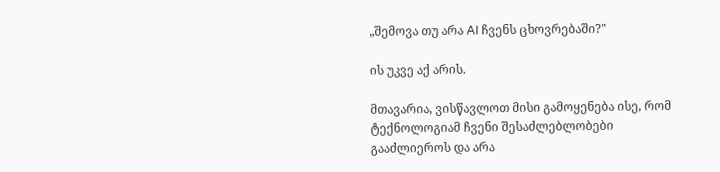„შემოვა თუ არა AI ჩვენს ცხოვრებაში?"

ის უკვე აქ არის.

მთავარია, ვისწავლოთ მისი გამოყენება ისე, რომ ტექნოლოგიამ ჩვენი შესაძლებლობები გააძლიეროს და არა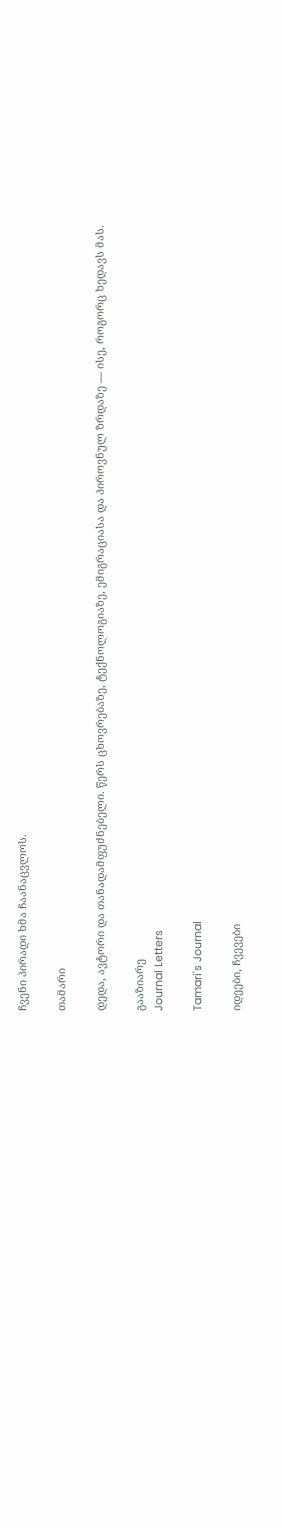ჩვენი პირადი ხმა ჩაანაცვლოს.

თამარი

დედა, ავტორი და თანადამფუძნებელი. წერს ცხოვრებაზე, ტექნოლოგიაზე, ემიგრაციასა და პიროვნულ ზრდაზე — ისე, როგორც ხედავს მას.

გააზიარე
Journal Letters

Tamari's Journal

იდეები, ჩვევები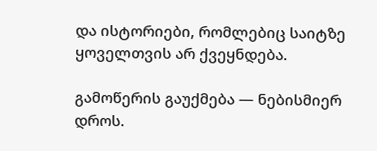და ისტორიები, რომლებიც საიტზე ყოველთვის არ ქვეყნდება.

გამოწერის გაუქმება — ნებისმიერ დროს.